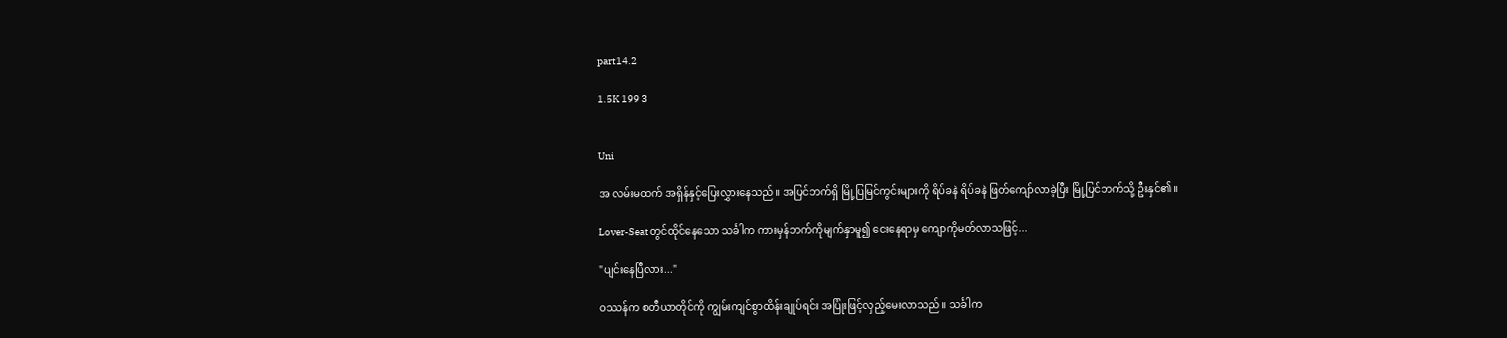part14.2

1.5K 199 3


Uni

အ လမ်းမထက် အရှိန်နှင့်ပြေးလွှားနေသည်။ အပြင်ဘက်ရှိ မြို့ပြမြင်ကွင်းများကို ရိပ်ခနဲ ရိပ်ခနဲ ဖြတ်ကျော်လာခဲ့ပြီး မြို့ပြင်ဘက်သို့ ဦးနှင်၏။

Lover-Seatတွင်ထိုင်နေသော သင်္ခါက ကားမှန်ဘက်ကိုမျက်နှာမူ၍ ငေးနေရာမှ ကျောကိုမတ်လာသဖြင့်...

"ပျင်းနေပြီလား..."

ဝဿန်က စတီယာတိုင်ကို ကျွမ်းကျင်စွာထိန်းချုပ်ရင်း အပြုံးဖြင့်လှည့်မေးလာသည်။ သင်္ခါက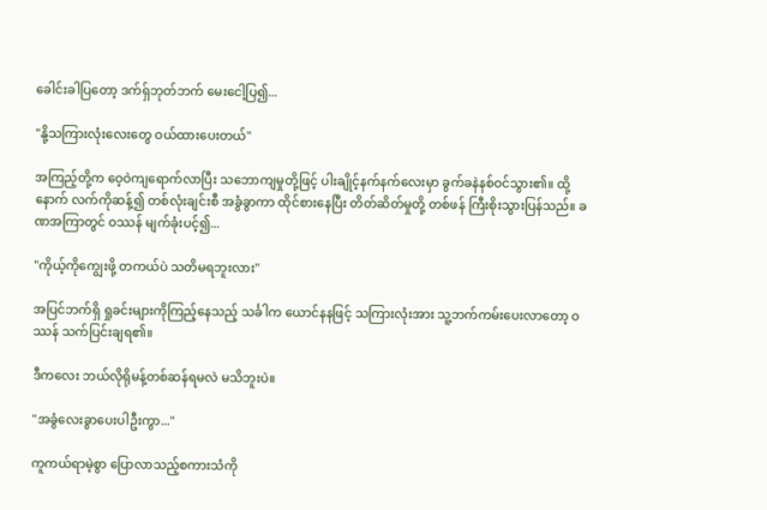ခေါင်းခါပြတော့ ဒက်ရ်ှဘုတ်ဘက် မေးငေါ့ပြ၍...

"နို့သကြားလုံးလေးတွေ ဝယ်ထားပေးတယ်"

အကြည့်တို့က ဝေ့ဝဲကျရောက်လာပြီး သဘောကျမှုတို့ဖြင့် ပါးချိုင့်နက်နက်လေးမှာ ခွက်ခနဲနစ်ဝင်သွား၏။ ထို့နောက် လက်ကိုဆန့်၍ တစ်လုံးချင်းစီ အခွံခွာကာ ထိုင်စားနေပြီး တိတ်ဆိတ်မှုတို့ တစ်ဖန် ကြီးစိုးသွားပြန်သည်။ ခဏအကြာတွင် ဝဿန် မျက်ခုံးပင့်၍...

"ကိုယ့်ကိုကျွေးဖို့ တကယ်ပဲ သတိမရဘူးလား"

အပြင်ဘက်ရှိ ရှုခင်းများကိုကြည့်နေသည့် သင်္ခါက ယောင်နနဖြင့် သကြားလုံးအား သူ့ဘက်ကမ်းပေးလာတော့ ဝဿန် သက်ပြင်းချရ၏။

ဒီကလေး ဘယ်လိုရိုမန့်တစ်ဆန်ရမလဲ မသိဘူးပဲ။

"အခွံလေးခွာပေးပါဦးကွာ..."

ကူကယ်ရာမဲ့စွာ ပြောလာသည့်စကားသံကို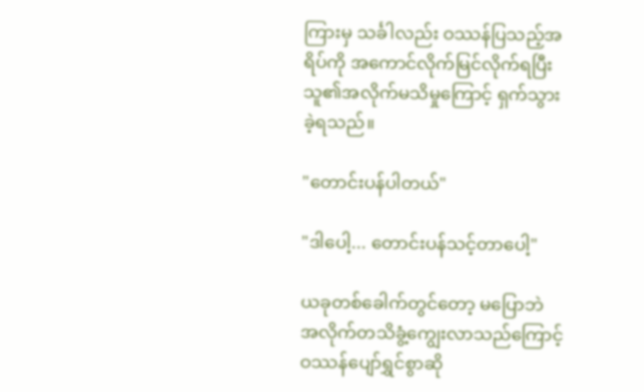ကြားမှ သင်္ခါလည်း ဝဿန်ပြသည့်အရိပ်ကို အကောင်လိုက်မြင်လိုက်ရပြီး သူ၏အလိုက်မသိမှုကြောင့် ရှက်သွားခဲ့ရသည်။

"တောင်းပန်ပါတယ်"

"ဒါပေါ့... တောင်းပန်သင့်တာပေါ့"

ယခုတစ်ခေါက်တွင်တော့ မပြောဘဲ အလိုက်တသိခွံ့ကျွေးလာသည်ကြောင့် ဝဿန်ပျော်ရွှင်စွာဆို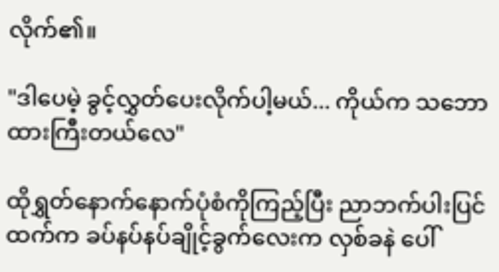လိုက်၏။

"ဒါပေမဲ့ ခွင့်လွှတ်ပေးလိုက်ပါ့မယ်... ကိုယ်က သဘောထားကြီးတယ်လေ"

ထိုရွှတ်နောက်နောက်ပုံစံကိုကြည့်ပြီး ညာဘက်ပါးပြင်ထက်က ခပ်နပ်နပ်ချိုင့်ခွက်လေးက လှစ်ခနဲ ပေါ်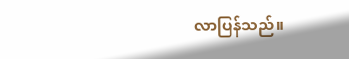လာပြန်သည်။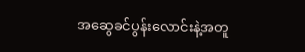အဆွေခင်ပွန်းလောင်းနဲ့အတူ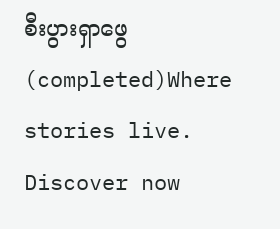စီးပွားရှာဖွေ(completed)Where stories live. Discover now